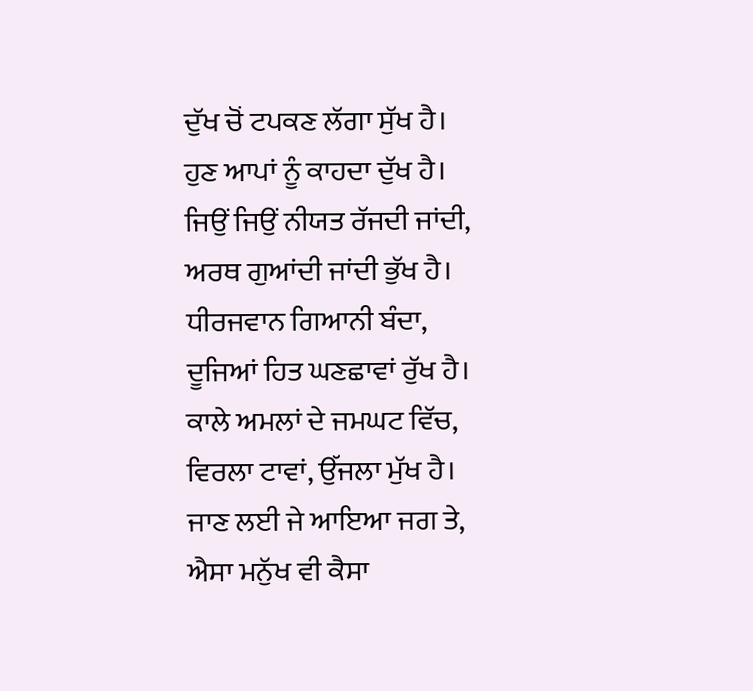ਦੁੱਖ ਚੋਂ ਟਪਕਣ ਲੱਗਾ ਸੁੱਖ ਹੈ।
ਹੁਣ ਆਪਾਂ ਨੂੰ ਕਾਹਦਾ ਦੁੱਖ ਹੈ।
ਜਿਉਂ ਜਿਉਂ ਨੀਯਤ ਰੱਜਦੀ ਜਾਂਦੀ,
ਅਰਥ ਗੁਆਂਦੀ ਜਾਂਦੀ ਭੁੱਖ ਹੈ।
ਧੀਰਜਵਾਨ ਗਿਆਨੀ ਬੰਦਾ,
ਦੂਜਿਆਂ ਹਿਤ ਘਣਛਾਵਾਂ ਰੁੱਖ ਹੈ।
ਕਾਲੇ ਅਮਲਾਂ ਦੇ ਜਮਘਟ ਵਿੱਚ,
ਵਿਰਲਾ ਟਾਵਾਂ, ਉੱਜਲਾ ਮੁੱਖ ਹੈ।
ਜਾਣ ਲਈ ਜੇ ਆਇਆ ਜਗ ਤੇ,
ਐਸਾ ਮਨੁੱਖ ਵੀ ਕੈਸਾ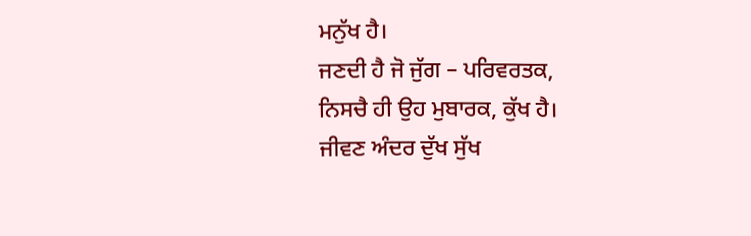ਮਨੁੱਖ ਹੈ।
ਜਣਦੀ ਹੈ ਜੋ ਜੁੱਗ – ਪਰਿਵਰਤਕ,
ਨਿਸਚੈ ਹੀ ਉਹ ਮੁਬਾਰਕ, ਕੁੱਖ ਹੈ।
ਜੀਵਣ ਅੰਦਰ ਦੁੱਖ ਸੁੱਖ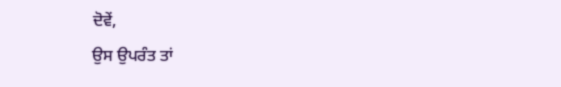ਦੋਵੇਂ,
ਉਸ ਉਪਰੰਤ ਤਾਂ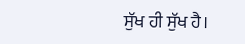ਸੁੱਖ ਹੀ ਸੁੱਖ ਹੈ।